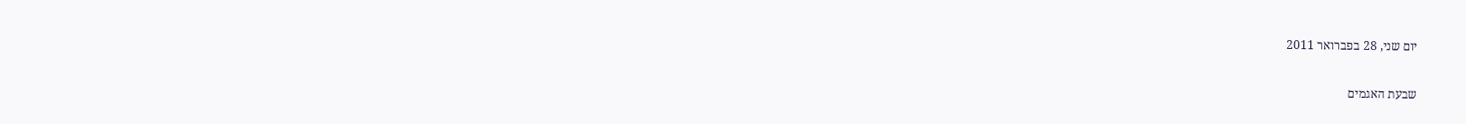יום שני, 28 בפברואר 2011

שבעת האגמים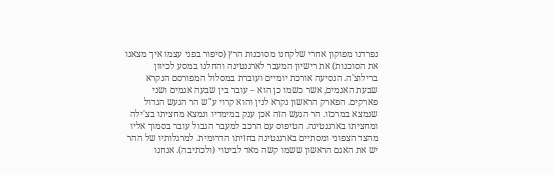נפרדנו מפוקון אחרי שלקחנו מסוכנות הרץ (סיפור בפני עצמו איך מצאנו את הסוכנות) את רישיון המעבר לארגנטינה והחלנו במסע לכיוון ברילוצ'ה. הנסיעה אורכת יומיים ועוברת במסלול המפורסם הנקרא שבעת האגמים, אשר כשמו כן הוא – עובר בין שבעה אגמים ושני פארקים. הפארק הראשון נקרא לנין והוא קרוי ע"ש הר הגעש הגדול שנמצא במרכזו. הר הגעש הזה אכן ענק במימדיו ונמצא מחציתו בצ'ילה ומחציתו בארגנטינה. הטיפוס עם הרכב למעבר הגבול עובר בסמוך אליו מהצד הצפוני ומסתיים בארגנטינה בחזיתו הדרומית. למרגלותיו של ההר יש את האגם הראשון ששמו קשה מאד לביטוי (ולכתיבה). אנחנו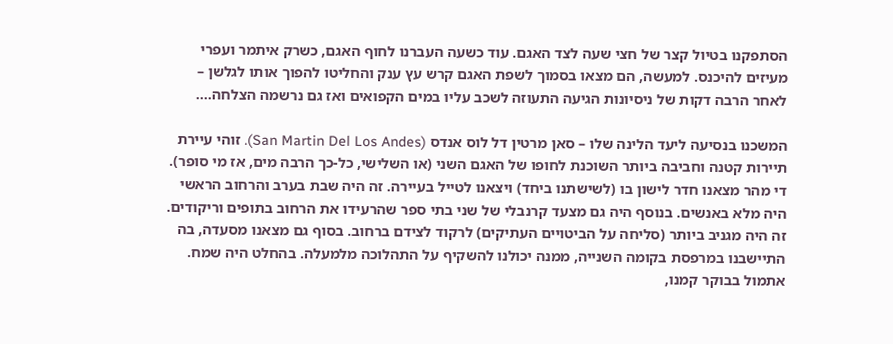הסתפקנו בטיול קצר של חצי שעה לצד האגם. עוד כשעה העברנו לחוף האגם, כשרק איתמר ועפרי מעיזים להיכנס. למעשה, הם מצאו בסמוך לשפת האגם קרש עץ ענק והחליטו להפוך אותו לגלשן – לאחר הרבה דקות של ניסיונות הגיעה התעוזה לשכב עליו במים הקפואים ואז גם נרשמה הצלחה....

המשכנו בנסיעה ליעד הלינה שלו – סאן מרטין דל לוס אנדס (San Martin Del Los Andes). זוהי עיירת תיירות קטנה וחביבה ביותר השוכנת לחופו של האגם השני (או השלישי, כל-כך הרבה מים, אז מי סופר). די מהר מצאנו חדר לישון בו (לשישתנו ביחד) ויצאנו לטייל בעיירה. זה היה שבת בערב והרחוב הראשי היה מלא באנשים. בנוסף היה גם מצעד קרנבלי של שני בתי ספר שהרעידו את הרחוב בתופים וריקודים. זה היה מגניב ביותר (סליחה על הביטויים העתיקים) לרקוד לצידם ברחוב. בסוף גם מצאנו מסעדה, בה התיישבנו במרפסת בקומה השנייה, ממנה יכולנו להשקיף על התהלוכה מלמעלה. בהחלט היה שמח.
אתמול בבוקר קמנו,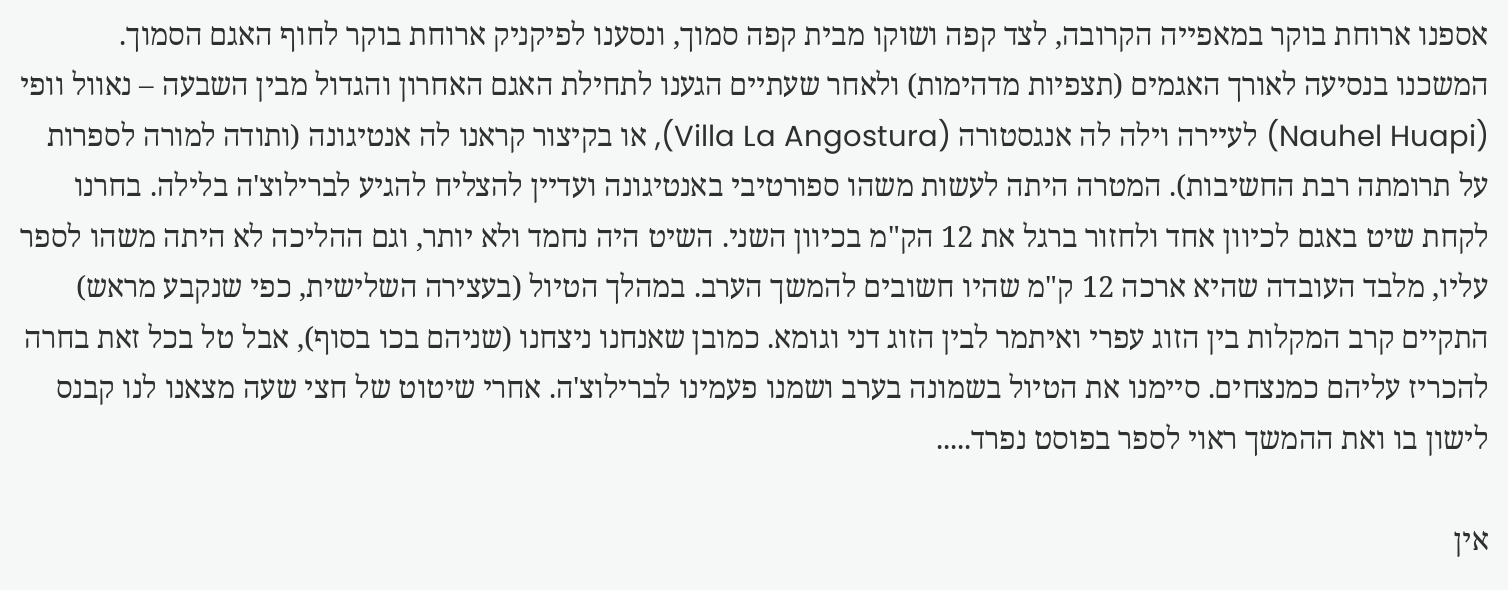אספנו ארוחת בוקר במאפייה הקרובה, לצד קפה ושוקו מבית קפה סמוך, ונסענו לפיקניק ארוחת בוקר לחוף האגם הסמוך. המשכנו בנסיעה לאורך האגמים (תצפיות מדהימות) ולאחר שעתיים הגענו לתחילת האגם האחרון והגדול מבין השבעה – נאוול וופי (Nauhel Huapi) לעיירה וילה לה אנגסטורה (Villa La Angostura), או בקיצור קראנו לה אנטיגונה (ותודה למורה לספרות על תרומתה רבת החשיבות). המטרה היתה לעשות משהו ספורטיבי באנטיגונה ועדיין להצליח להגיע לברילוצ'ה בלילה. בחרנו לקחת שיט באגם לכיוון אחד ולחזור ברגל את 12 הק"מ בכיוון השני. השיט היה נחמד ולא יותר, וגם ההליכה לא היתה משהו לספר עליו, מלבד העובדה שהיא ארכה 12 ק"מ שהיו חשובים להמשך הערב. במהלך הטיול (בעצירה השלישית, כפי שנקבע מראש) התקיים קרב המקלות בין הזוג עפרי ואיתמר לבין הזוג דני וגומא. כמובן שאנחנו ניצחנו (שניהם בכו בסוף), אבל טל בכל זאת בחרה להכריז עליהם כמנצחים. סיימנו את הטיול בשמונה בערב ושמנו פעמינו לברילוצ'ה. אחרי שיטוט של חצי שעה מצאנו לנו קבנס לישון בו ואת ההמשך ראוי לספר בפוסט נפרד.....

אין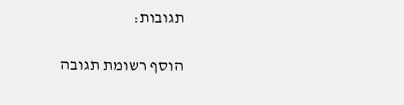תגובות:

הוסף רשומת תגובה